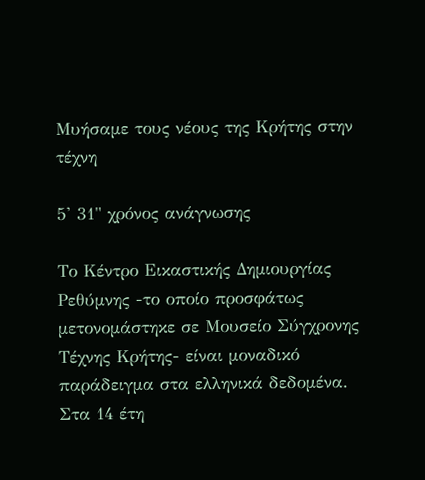Μυήσαμε τους νέους της Κρήτης στην τέχνη

5' 31" χρόνος ανάγνωσης

Το Κέντρο Εικαστικής Δημιουργίας Ρεθύμνης -το οποίο προσφάτως μετονομάστηκε σε Μουσείο Σύγχρονης Τέχνης Κρήτης- είναι μοναδικό παράδειγμα στα ελληνικά δεδομένα. Στα 14 έτη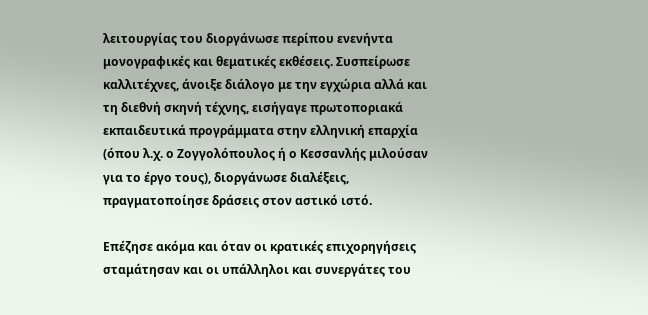λειτουργίας του διοργάνωσε περίπου ενενήντα μονογραφικές και θεματικές εκθέσεις. Συσπείρωσε καλλιτέχνες, άνοιξε διάλογο με την εγχώρια αλλά και τη διεθνή σκηνή τέχνης, εισήγαγε πρωτοποριακά εκπαιδευτικά προγράμματα στην ελληνική επαρχία (όπου λ.χ. ο Ζογγολόπουλος ή ο Κεσσανλής μιλούσαν για το έργο τους), διοργάνωσε διαλέξεις, πραγματοποίησε δράσεις στον αστικό ιστό.

Επέζησε ακόμα και όταν οι κρατικές επιχορηγήσεις σταμάτησαν και οι υπάλληλοι και συνεργάτες του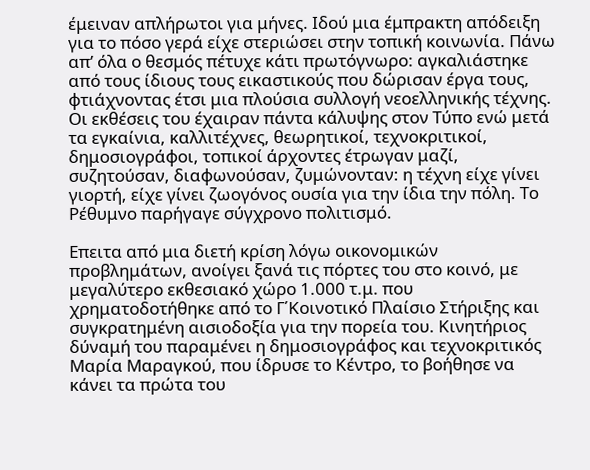έμειναν απλήρωτοι για μήνες. Ιδού μια έμπρακτη απόδειξη για το πόσο γερά είχε στεριώσει στην τοπική κοινωνία. Πάνω απ’ όλα ο θεσμός πέτυχε κάτι πρωτόγνωρο: αγκαλιάστηκε από τους ίδιους τους εικαστικούς που δώρισαν έργα τους, φτιάχνοντας έτσι μια πλούσια συλλογή νεοελληνικής τέχνης. Οι εκθέσεις του έχαιραν πάντα κάλυψης στον Τύπο ενώ μετά τα εγκαίνια, καλλιτέχνες, θεωρητικοί, τεχνοκριτικοί, δημοσιογράφοι, τοπικοί άρχοντες έτρωγαν μαζί, συζητούσαν, διαφωνούσαν, ζυμώνονταν: η τέχνη είχε γίνει γιορτή, είχε γίνει ζωογόνος ουσία για την ίδια την πόλη. Το Ρέθυμνο παρήγαγε σύγχρονο πολιτισμό.

Επειτα από μια διετή κρίση λόγω οικονομικών προβλημάτων, ανοίγει ξανά τις πόρτες του στο κοινό, με μεγαλύτερο εκθεσιακό χώρο 1.000 τ.μ. που χρηματοδοτήθηκε από το Γ΄Κοινοτικό Πλαίσιο Στήριξης και συγκρατημένη αισιοδοξία για την πορεία του. Κινητήριος δύναμή του παραμένει η δημοσιογράφος και τεχνοκριτικός Μαρία Μαραγκού, που ίδρυσε το Κέντρο, το βοήθησε να κάνει τα πρώτα του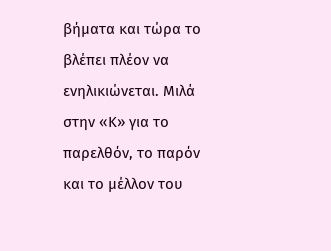βήματα και τώρα το βλέπει πλέον να ενηλικιώνεται. Μιλά στην «Κ» για το παρελθόν, το παρόν και το μέλλον του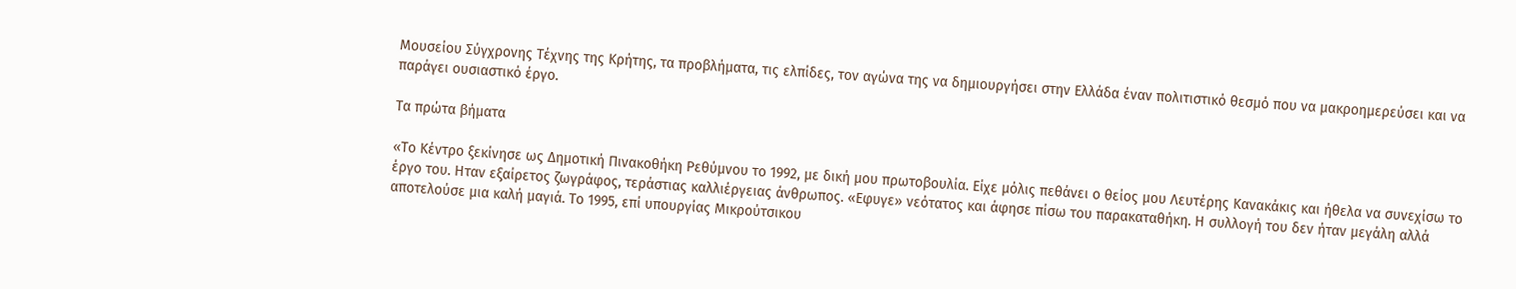Μουσείου Σύγχρονης Τέχνης της Κρήτης, τα προβλήματα, τις ελπίδες, τον αγώνα της να δημιουργήσει στην Ελλάδα έναν πολιτιστικό θεσμό που να μακροημερεύσει και να παράγει ουσιαστικό έργο.

Τα πρώτα βήματα

«Το Κέντρο ξεκίνησε ως Δημοτική Πινακοθήκη Ρεθύμνου το 1992, με δική μου πρωτοβουλία. Είχε μόλις πεθάνει ο θείος μου Λευτέρης Κανακάκις και ήθελα να συνεχίσω το έργο του. Ηταν εξαίρετος ζωγράφος, τεράστιας καλλιέργειας άνθρωπος. «Εφυγε» νεότατος και άφησε πίσω του παρακαταθήκη. Η συλλογή του δεν ήταν μεγάλη αλλά αποτελούσε μια καλή μαγιά. Το 1995, επί υπουργίας Μικρούτσικου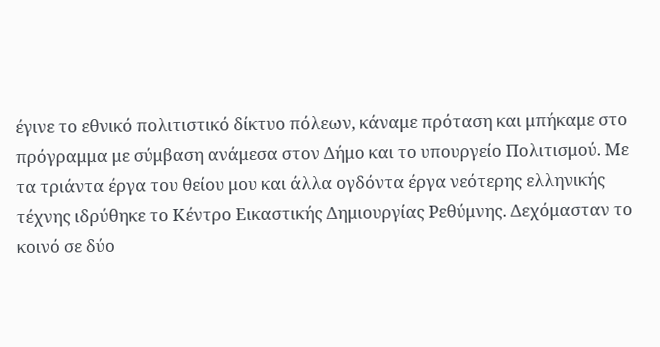έγινε το εθνικό πολιτιστικό δίκτυο πόλεων, κάναμε πρόταση και μπήκαμε στο πρόγραμμα με σύμβαση ανάμεσα στον Δήμο και το υπουργείο Πολιτισμού. Με τα τριάντα έργα του θείου μου και άλλα ογδόντα έργα νεότερης ελληνικής τέχνης ιδρύθηκε το Κέντρο Εικαστικής Δημιουργίας Ρεθύμνης. Δεχόμασταν το κοινό σε δύο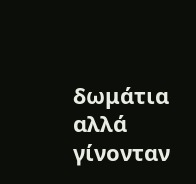δωμάτια αλλά γίνονταν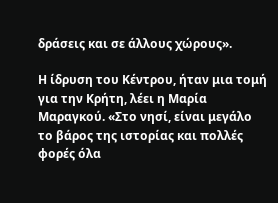δράσεις και σε άλλους χώρους».

Η ίδρυση του Κέντρου, ήταν μια τομή για την Κρήτη, λέει η Μαρία Μαραγκού. «Στο νησί, είναι μεγάλο το βάρος της ιστορίας και πολλές φορές όλα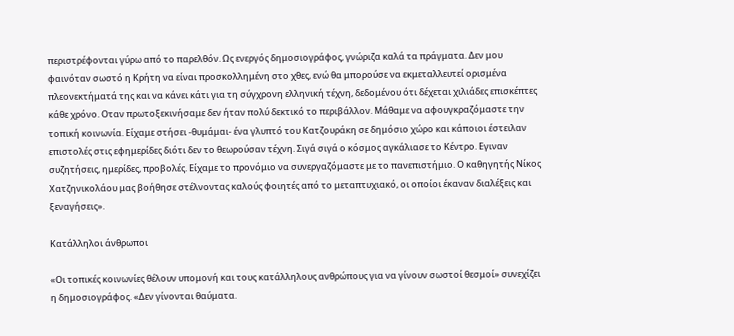περιστρέφονται γύρω από το παρελθόν. Ως ενεργός δημοσιογράφος, γνώριζα καλά τα πράγματα. Δεν μου φαινόταν σωστό η Κρήτη να είναι προσκολλημένη στο χθες, ενώ θα μπορούσε να εκμεταλλευτεί ορισμένα πλεονεκτήματά της και να κάνει κάτι για τη σύγχρονη ελληνική τέχνη, δεδομένου ότι δέχεται χιλιάδες επισκέπτες κάθε χρόνο. Οταν πρωτοξεκινήσαμε δεν ήταν πολύ δεκτικό το περιβάλλον. Μάθαμε να αφουγκραζόμαστε την τοπική κοινωνία. Είχαμε στήσει -θυμάμαι- ένα γλυπτό του Κατζουράκη σε δημόσιο χώρο και κάποιοι έστειλαν επιστολές στις εφημερίδες διότι δεν το θεωρούσαν τέχνη. Σιγά σιγά ο κόσμος αγκάλιασε το Κέντρο. Εγιναν συζητήσεις, ημερίδες, προβολές. Είχαμε το προνόμιο να συνεργαζόμαστε με το πανεπιστήμιο. Ο καθηγητής Νίκος Χατζηνικολάου μας βοήθησε στέλνοντας καλούς φοιητές από το μεταπτυχιακό, οι οποίοι έκαναν διαλέξεις και ξεναγήσεις».

Κατάλληλοι άνθρωποι

«Οι τοπικές κοινωνίες θέλουν υπομονή και τους κατάλληλους ανθρώπους για να γίνουν σωστοί θεσμοί» συνεχίζει η δημοσιογράφος. «Δεν γίνονται θαύματα.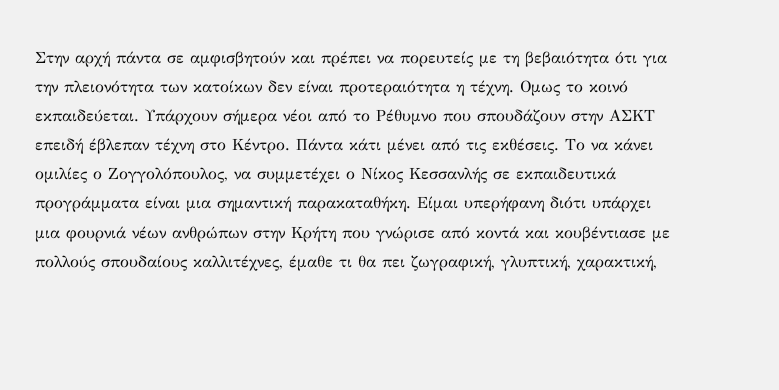Στην αρχή πάντα σε αμφισβητούν και πρέπει να πορευτείς με τη βεβαιότητα ότι για την πλειονότητα των κατοίκων δεν είναι προτεραιότητα η τέχνη. Ομως το κοινό εκπαιδεύεται. Υπάρχουν σήμερα νέοι από το Ρέθυμνο που σπουδάζουν στην ΑΣΚΤ επειδή έβλεπαν τέχνη στο Κέντρο. Πάντα κάτι μένει από τις εκθέσεις. Το να κάνει ομιλίες ο Ζογγολόπουλος, να συμμετέχει ο Νίκος Κεσσανλής σε εκπαιδευτικά προγράμματα είναι μια σημαντική παρακαταθήκη. Είμαι υπερήφανη διότι υπάρχει μια φουρνιά νέων ανθρώπων στην Κρήτη που γνώρισε από κοντά και κουβέντιασε με πολλούς σπουδαίους καλλιτέχνες, έμαθε τι θα πει ζωγραφική, γλυπτική, χαρακτική,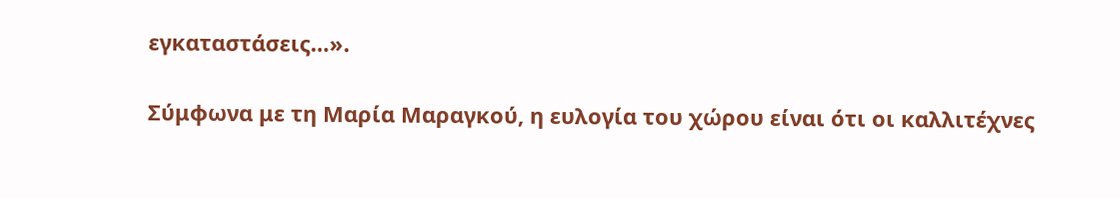εγκαταστάσεις…».

Σύμφωνα με τη Μαρία Μαραγκού, η ευλογία του χώρου είναι ότι οι καλλιτέχνες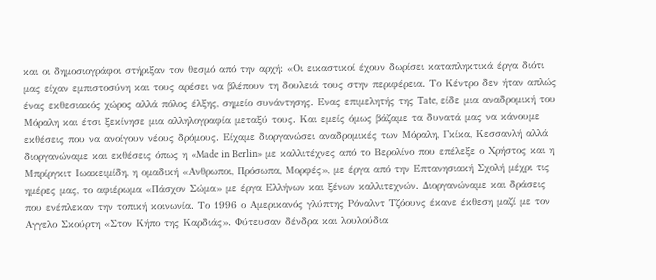και οι δημοσιογράφοι στήριξαν τον θεσμό από την αρχή: «Οι εικαστικοί έχουν δωρίσει καταπληκτικά έργα διότι μας είχαν εμπιστοσύνη και τους αρέσει να βλέπουν τη δουλειά τους στην περιφέρεια. Το Κέντρο δεν ήταν απλώς ένας εκθεσιακός χώρος αλλά πόλος έλξης, σημείο συνάντησης. Ενας επιμελητής της Tate, είδε μια αναδρομική του Μόραλη και έτσι ξεκίνησε μια αλληλογραφία μεταξύ τους. Και εμείς όμως βάζαμε τα δυνατά μας να κάνουμε εκθέσεις που να ανοίγουν νέους δρόμους. Είχαμε διοργανώσει αναδρομικές των Μόραλη, Γκίκα, Κεσσανλή αλλά διοργανώναμε και εκθέσεις όπως η «Made in Berlin» με καλλιτέχνες από το Βερολίνο που επέλεξε ο Χρήστος και η Μπρίργκιτ Ιωακειμίδη, η ομαδική «Ανθρωποι, Πρόσωπα, Μορφές», με έργα από την Επτανησιακή Σχολή μέχρι τις ημέρες μας, το αφιέρωμα «Πάσχον Σώμα» με έργα Ελλήνων και ξένων καλλιτεχνών. Διοργανώναμε και δράσεις που ενέπλεκαν την τοπική κοινωνία. Το 1996 ο Αμερικανός γλύπτης Ρόναλντ Τζόουνς έκανε έκθεση μαζί με τον Αγγελο Σκούρτη «Στον Κήπο της Καρδιάς». Φύτευσαν δένδρα και λουλούδια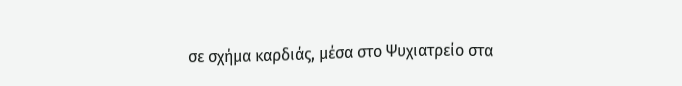σε σχήμα καρδιάς, μέσα στο Ψυχιατρείο στα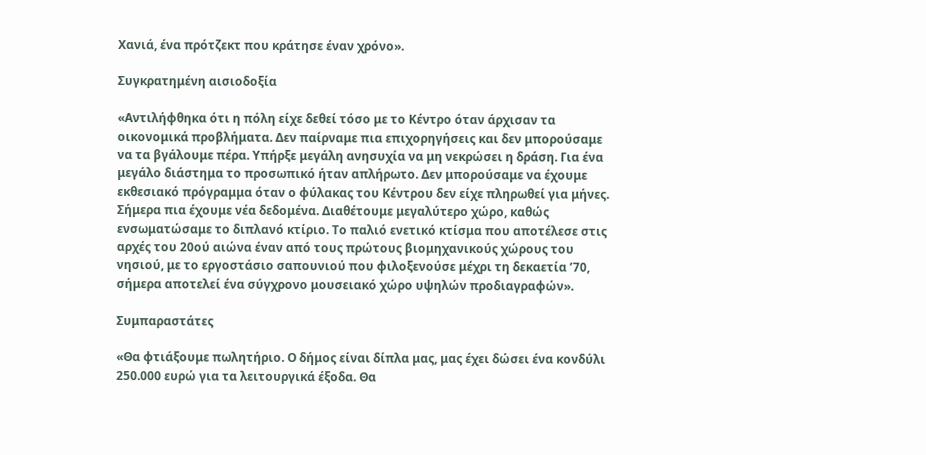Χανιά, ένα πρότζεκτ που κράτησε έναν χρόνο».

Συγκρατημένη αισιοδοξία

«Αντιλήφθηκα ότι η πόλη είχε δεθεί τόσο με το Κέντρο όταν άρχισαν τα οικονομικά προβλήματα. Δεν παίρναμε πια επιχορηγήσεις και δεν μπορούσαμε να τα βγάλουμε πέρα. Υπήρξε μεγάλη ανησυχία να μη νεκρώσει η δράση. Για ένα μεγάλο διάστημα το προσωπικό ήταν απλήρωτο. Δεν μπορούσαμε να έχουμε εκθεσιακό πρόγραμμα όταν ο φύλακας του Κέντρου δεν είχε πληρωθεί για μήνες. Σήμερα πια έχουμε νέα δεδομένα. Διαθέτουμε μεγαλύτερο χώρο, καθώς ενσωματώσαμε το διπλανό κτίριο. Το παλιό ενετικό κτίσμα που αποτέλεσε στις αρχές του 20ού αιώνα έναν από τους πρώτους βιομηχανικούς χώρους του νησιού, με το εργοστάσιο σαπουνιού που φιλοξενούσε μέχρι τη δεκαετία ’70, σήμερα αποτελεί ένα σύγχρονο μουσειακό χώρο υψηλών προδιαγραφών».

Συμπαραστάτες

«Θα φτιάξουμε πωλητήριο. Ο δήμος είναι δίπλα μας, μας έχει δώσει ένα κονδύλι 250.000 ευρώ για τα λειτουργικά έξοδα. Θα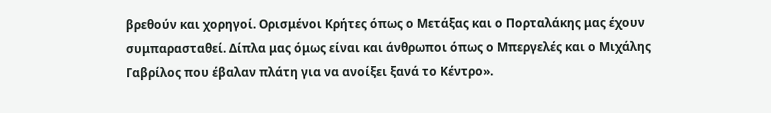βρεθούν και χορηγοί. Ορισμένοι Κρήτες όπως ο Μετάξας και ο Πορταλάκης μας έχουν συμπαρασταθεί. Δίπλα μας όμως είναι και άνθρωποι όπως ο Μπεργελές και ο Μιχάλης Γαβρίλος που έβαλαν πλάτη για να ανοίξει ξανά το Κέντρο».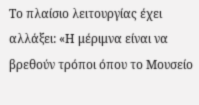Το πλαίσιο λειτουργίας έχει αλλάξει: «Η μέριμνα είναι να βρεθούν τρόποι όπου το Μουσείο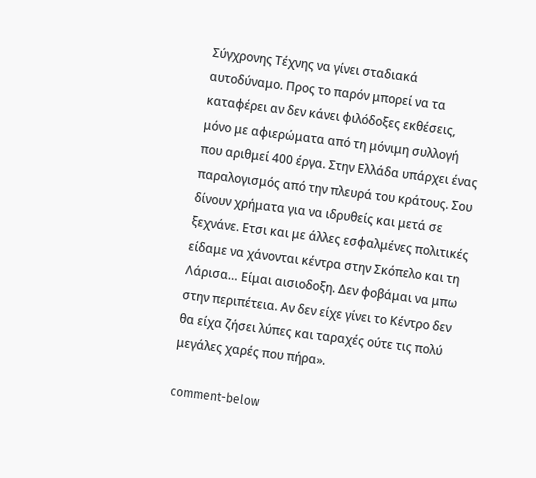Σύγχρονης Τέχνης να γίνει σταδιακά αυτοδύναμο. Προς το παρόν μπορεί να τα καταφέρει αν δεν κάνει φιλόδοξες εκθέσεις, μόνο με αφιερώματα από τη μόνιμη συλλογή που αριθμεί 400 έργα. Στην Ελλάδα υπάρχει ένας παραλογισμός από την πλευρά του κράτους. Σου δίνουν χρήματα για να ιδρυθείς και μετά σε ξεχνάνε. Ετσι και με άλλες εσφαλμένες πολιτικές είδαμε να χάνονται κέντρα στην Σκόπελο και τη Λάρισα… Είμαι αισιοδοξη. Δεν φοβάμαι να μπω στην περιπέτεια. Αν δεν είχε γίνει το Κέντρο δεν θα είχα ζήσει λύπες και ταραχές ούτε τις πολύ μεγάλες χαρές που πήρα».

comment-below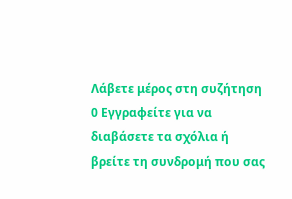Λάβετε μέρος στη συζήτηση 0 Εγγραφείτε για να διαβάσετε τα σχόλια ή
βρείτε τη συνδρομή που σας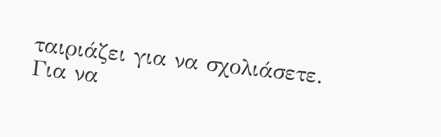ταιριάζει για να σχολιάσετε.
Για να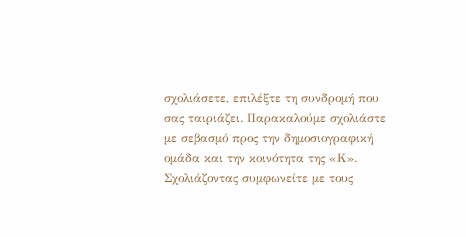σχολιάσετε, επιλέξτε τη συνδρομή που σας ταιριάζει. Παρακαλούμε σχολιάστε με σεβασμό προς την δημοσιογραφική ομάδα και την κοινότητα της «Κ».
Σχολιάζοντας συμφωνείτε με τους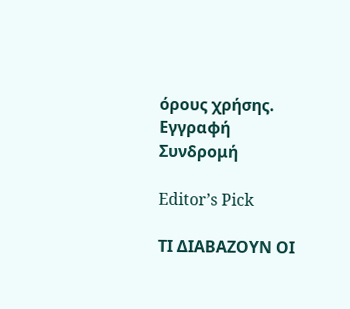όρους χρήσης.
Εγγραφή Συνδρομή

Editor’s Pick

ΤΙ ΔΙΑΒΑΖΟΥΝ ΟΙ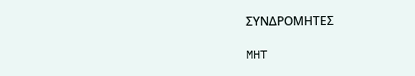ΣΥΝΔΡΟΜΗΤΕΣ

MHT